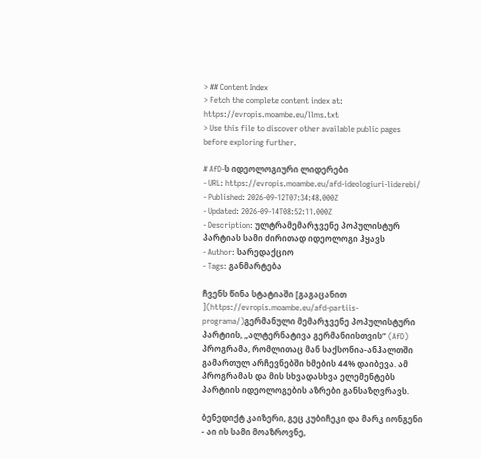> ## Content Index
> Fetch the complete content index at: https://evropis.moambe.eu/llms.txt
> Use this file to discover other available public pages before exploring further.

# AfD-ს იდეოლოგიური ლიდერები
- URL: https://evropis.moambe.eu/afd-ideologiuri-liderebi/
- Published: 2026-09-12T07:34:48.000Z
- Updated: 2026-09-14T08:52:11.000Z
- Description: ულტრამემარჯვენე პოპულისტურ პარტიას სამი ძირითად იდეოლოგი ჰყავს
- Author: სარედაქციო
- Tags: განმარტება

ჩვენს წინა სტატიაში [გაგაცანით ](https://evropis.moambe.eu/afd-partiis-programa/)გერმანული მემარჯვენე პოპულისტური პარტიის, „ალტერნატივა გერმანიისთვის“ (AfD) პროგრამა, რომლითაც მან საქსონია-ანჰალთში გამართულ არჩევნებში ხმების 44% დაიბევა. ამ პროგრამას და მის სხვადასხვა ელემენტებს პარტიის იდეოლოგების აზრები განსაზღვრავს.

ბენედიქტ კაიზერი, გეც კუბიჩეკი და მარკ იონგენი - აი ის სამი მოაზროვნე,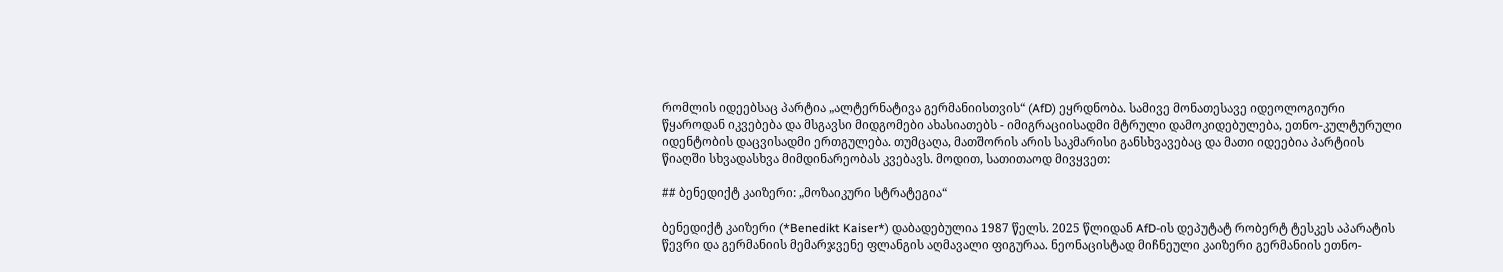რომლის იდეებსაც პარტია „ალტერნატივა გერმანიისთვის“ (AfD) ეყრდნობა. სამივე მონათესავე იდეოლოგიური წყაროდან იკვებება და მსგავსი მიდგომები ახასიათებს - იმიგრაციისადმი მტრული დამოკიდებულება, ეთნო-კულტურული იდენტობის დაცვისადმი ერთგულება. თუმცაღა, მათშორის არის საკმარისი განსხვავებაც და მათი იდეებია პარტიის წიაღში სხვადასხვა მიმდინარეობას კვებავს. მოდით, სათითაოდ მივყვეთ:

## ბენედიქტ კაიზერი: „მოზაიკური სტრატეგია“

ბენედიქტ კაიზერი (*Benedikt Kaiser*) დაბადებულია 1987 წელს. 2025 წლიდან AfD-ის დეპუტატ რობერტ ტესკეს აპარატის წევრი და გერმანიის მემარჯვენე ფლანგის აღმავალი ფიგურაა. ნეონაცისტად მიჩნეული კაიზერი გერმანიის ეთნო-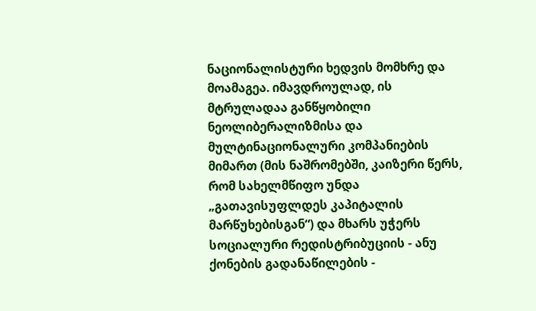ნაციონალისტური ხედვის მომხრე და მოამაგეა. იმავდროულად, ის მტრულადაა განწყობილი ნეოლიბერალიზმისა და მულტინაციონალური კომპანიების მიმართ (მის ნაშრომებში, კაიზერი წერს, რომ სახელმწიფო უნდა „გათავისუფლდეს კაპიტალის მარწუხებისგან“) და მხარს უჭერს სოციალური რედისტრიბუციის - ანუ ქონების გადანაწილების -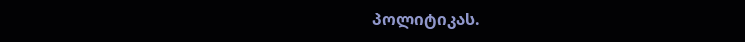პოლიტიკას.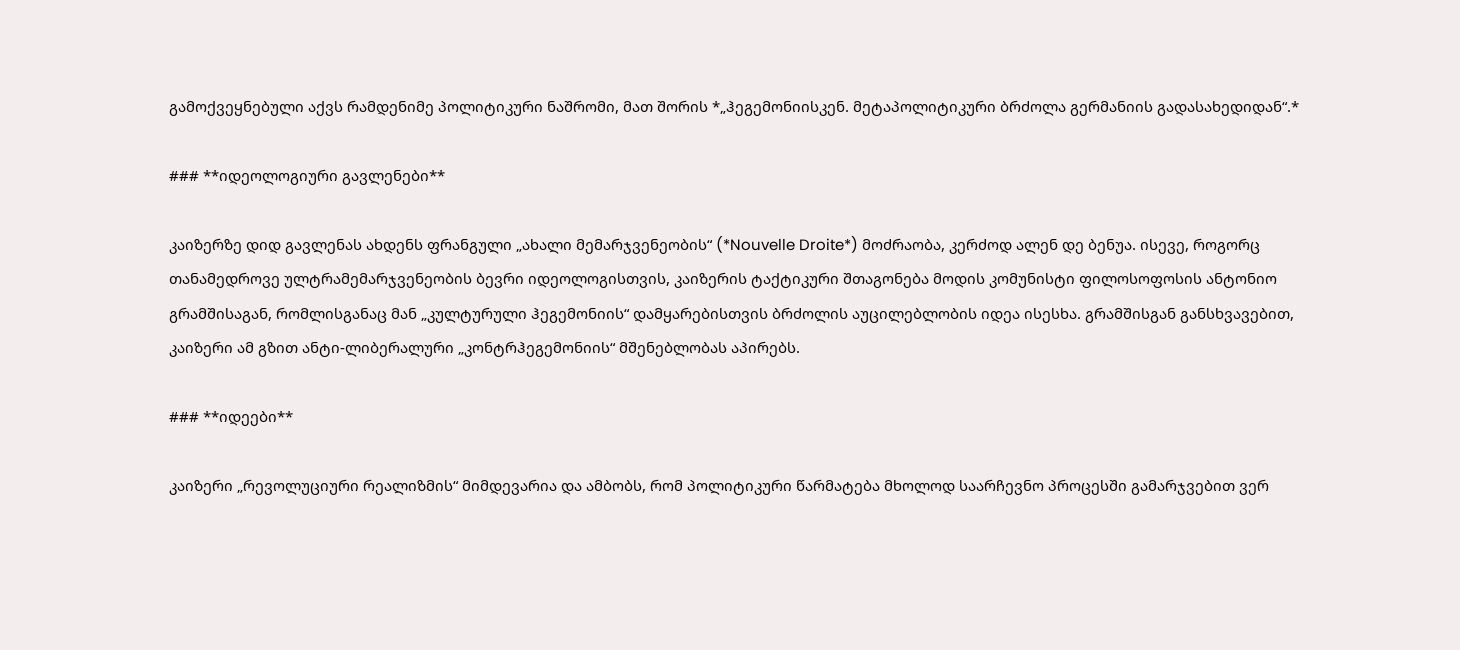გამოქვეყნებული აქვს რამდენიმე პოლიტიკური ნაშრომი, მათ შორის *„ჰეგემონიისკენ. მეტაპოლიტიკური ბრძოლა გერმანიის გადასახედიდან“.*

### **იდეოლოგიური გავლენები**

კაიზერზე დიდ გავლენას ახდენს ფრანგული „ახალი მემარჯვენეობის“ (*Nouvelle Droite*) მოძრაობა, კერძოდ ალენ დე ბენუა. ისევე, როგორც თანამედროვე ულტრამემარჯვენეობის ბევრი იდეოლოგისთვის, კაიზერის ტაქტიკური შთაგონება მოდის კომუნისტი ფილოსოფოსის ანტონიო გრამშისაგან, რომლისგანაც მან „კულტურული ჰეგემონიის“ დამყარებისთვის ბრძოლის აუცილებლობის იდეა ისესხა. გრამშისგან განსხვავებით, კაიზერი ამ გზით ანტი-ლიბერალური „კონტრჰეგემონიის“ მშენებლობას აპირებს.

### **იდეები**

კაიზერი „რევოლუციური რეალიზმის“ მიმდევარია და ამბობს, რომ პოლიტიკური წარმატება მხოლოდ საარჩევნო პროცესში გამარჯვებით ვერ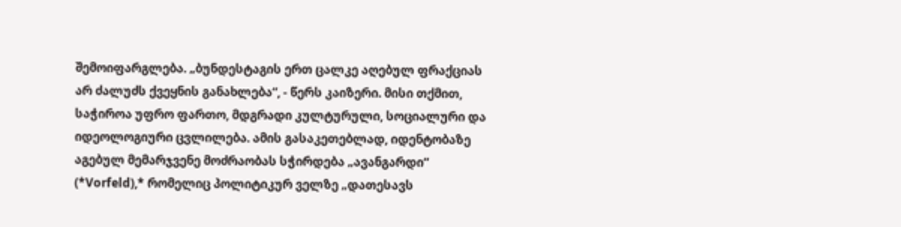შემოიფარგლება. „ბუნდესტაგის ერთ ცალკე აღებულ ფრაქციას არ ძალუძს ქვეყნის განახლება“, - წერს კაიზერი. მისი თქმით, საჭიროა უფრო ფართო, მდგრადი კულტურული, სოციალური და იდეოლოგიური ცვლილება. ამის გასაკეთებლად, იდენტობაზე აგებულ მემარჯვენე მოძრაობას სჭირდება „ავანგარდი“ (*Vorfeld),* რომელიც პოლიტიკურ ველზე „დათესავს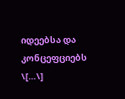იდეებსა და კონცეფციებს \[…\]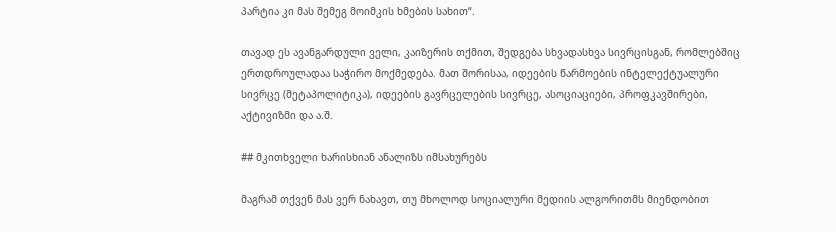პარტია კი მას შემეგ მოიმკის ხმების სახით“.

თავად ეს ავანგარდული ველი, კაიზერის თქმით, შედგება სხვადასხვა სივრცისგან, რომლებშიც ერთდროულადაა საჭირო მოქმედება. მათ შორისაა, იდეების წარმოების ინტელექტუალური სივრცე (მეტაპოლიტიკა), იდეების გავრცელების სივრცე, ასოციაციები, პროფკავშირები, აქტივიზმი და ა.შ.

## მკითხველი ხარისხიან ანალიზს იმსახურებს

მაგრამ თქვენ მას ვერ ნახავთ, თუ მხოლოდ სოციალური მედიის ალგორითმს მიენდობით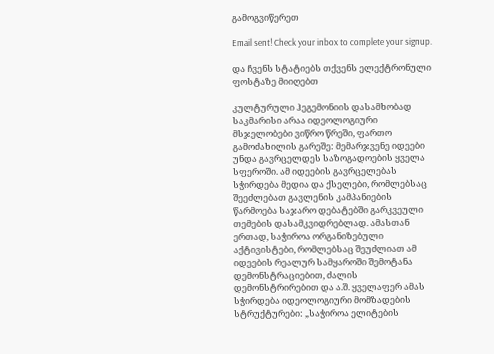გამოგვიწერეთ

Email sent! Check your inbox to complete your signup.

და ჩვენს სტატიებს თქვენს ელექტრონული ფოსტაზე მიიღებთ

კულტურული ჰეგემონიის დასამხობად საკმარისი არაა იდეოლოგიური მსჯელობები ვიწრო წრეში, ფართო გამოძახილის გარეშე: მემარჯვენე იდეები უნდა გავრცელდეს საზოგადოების ყველა სფეროში. ამ იდეების გავრცელებას სჭირდება მედია და ქსელები, რომლებსაც შეეძლებათ გავლენის კამპანიების წარმოება საჯარო დებატებში გარკვეული თემების დასამკვიდრებლად. ამასთან ერთად, საჭიროა ორგანიზებული აქტივისტები, რომლებსაც შეუძლიათ ამ იდეების რეალურ სამყაროში შემოტანა დემონსტრაციებით, ძალის დემონსტრირებით და ა.შ. ყველაფერ ამას სჭირდება იდეოლოგიური მომზადების სტრუქტურები: „საჭიროა ელიტების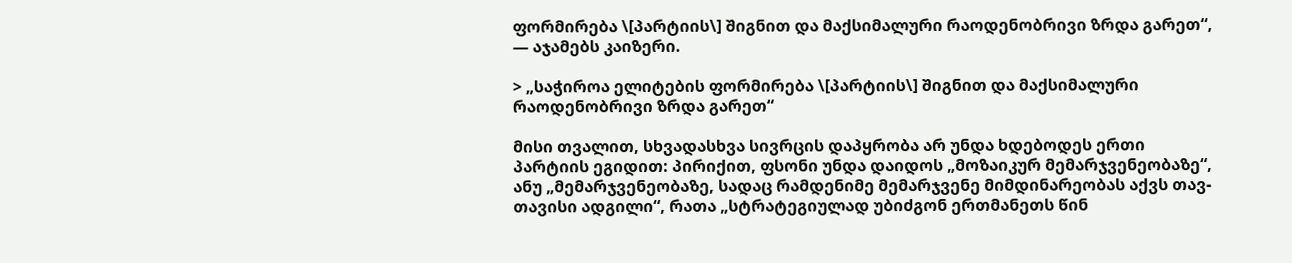ფორმირება \[პარტიის\] შიგნით და მაქსიმალური რაოდენობრივი ზრდა გარეთ“, — აჯამებს კაიზერი.

> „საჭიროა ელიტების ფორმირება \[პარტიის\] შიგნით და მაქსიმალური რაოდენობრივი ზრდა გარეთ“

მისი თვალით, სხვადასხვა სივრცის დაპყრობა არ უნდა ხდებოდეს ერთი პარტიის ეგიდით: პირიქით, ფსონი უნდა დაიდოს „მოზაიკურ მემარჯვენეობაზე“, ანუ „მემარჯვენეობაზე, სადაც რამდენიმე მემარჯვენე მიმდინარეობას აქვს თავ-თავისი ადგილი“, რათა „სტრატეგიულად უბიძგონ ერთმანეთს წინ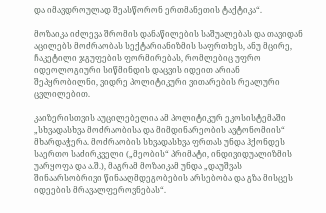და იმავდროულად შეასწორონ ერთმანეთის ტაქტიკა“.

მოზაიკა იძლევა შრომის დანაწილების საშუალებას და თავიდან აცილებს მოძრაობას სექტარიანიზმის საფრთხეს, ანუ მცირე, ჩაკეტილი ჯგუფების ფორმირებას, რომლებიც უფრო იდეოლოგიური სიწმინდის დაცვის იდეით არიან შეპყრობილნი, ვიდრე პოლიტიკური ვითარების რეალური ცვლილებით.

კაიზერისთვის აუცილებელია ამ პოლიტიკურ ეკოსისტემაში „სხვადასხვა მოძრაობისა და მიმდინარეობის ავტონომიის“ მხარდაჭერა. მოძრაობის სხვადასხვა ფრთას უნდა ჰქონდეს საერთო საძირკველი („მეობის“ პრიმატი, ინდივიდუალიზმის უარყოფა და ა.შ.), მაგრამ მოზაიკამ უნდა „დაუშვას შინაარსობრივი წინააღმდეგობების არსებობა და გზა მისცეს იდეების მრავალფეროვნებას“.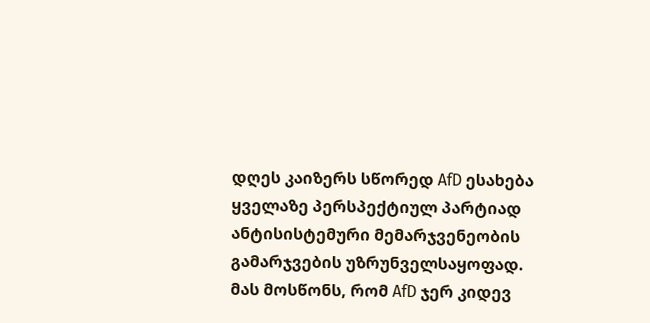დღეს კაიზერს სწორედ AfD ესახება ყველაზე პერსპექტიულ პარტიად ანტისისტემური მემარჯვენეობის გამარჯვების უზრუნველსაყოფად. მას მოსწონს, რომ AfD ჯერ კიდევ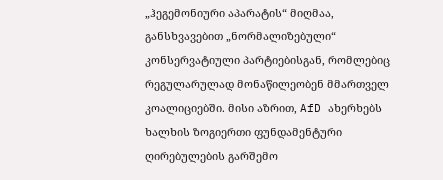„ჰეგემონიური აპარატის“ მიღმაა, განსხვავებით „ნორმალიზებული“ კონსერვატიული პარტიებისგან, რომლებიც რეგულარულად მონაწილეობენ მმართველ კოალიციებში. მისი აზრით, AfD ახერხებს ხალხის ზოგიერთი ფუნდამენტური ღირებულების გარშემო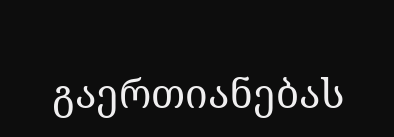გაერთიანებას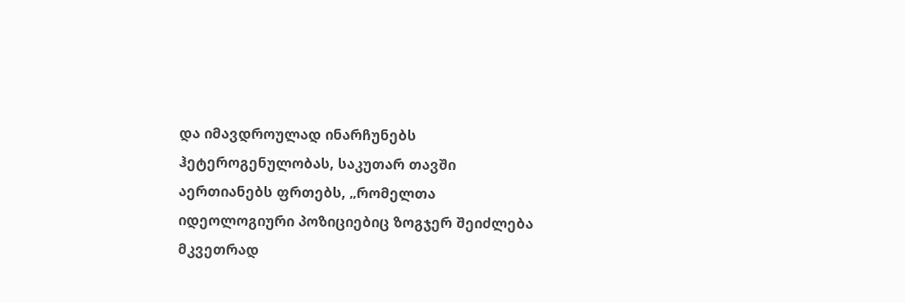და იმავდროულად ინარჩუნებს ჰეტეროგენულობას, საკუთარ თავში აერთიანებს ფრთებს, „რომელთა იდეოლოგიური პოზიციებიც ზოგჯერ შეიძლება მკვეთრად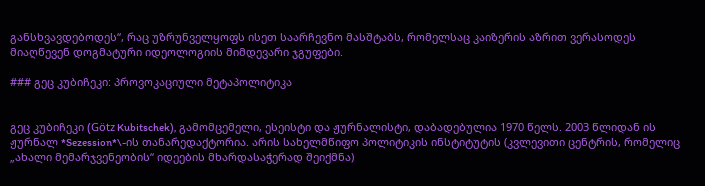განსხვავდებოდეს“, რაც უზრუნველყოფს ისეთ საარჩევნო მასშტაბს, რომელსაც კაიზერის აზრით ვერასოდეს მიაღწევენ დოგმატური იდეოლოგიის მიმდევარი ჯგუფები.

### გეც კუბიჩეკი: პროვოკაციული მეტაპოლიტიკა


გეც კუბიჩეკი (Götz Kubitschek), გამომცემელი, ესეისტი და ჟურნალისტი, დაბადებულია 1970 წელს. 2003 წლიდან ის ჟურნალ *Sezession*\-ის თანარედაქტორია. არის სახელმწიფო პოლიტიკის ინსტიტუტის (კვლევითი ცენტრის, რომელიც „ახალი მემარჯვენეობის“ იდეების მხარდასაჭერად შეიქმნა)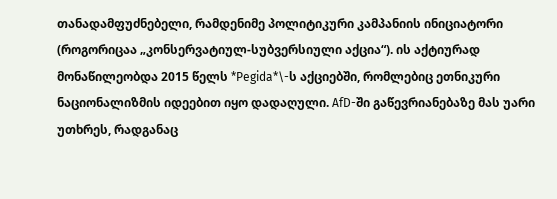თანადამფუძნებელი, რამდენიმე პოლიტიკური კამპანიის ინიციატორი (როგორიცაა „კონსერვატიულ-სუბვერსიული აქცია“). ის აქტიურად მონაწილეობდა 2015 წელს *Pegida*\-ს აქციებში, რომლებიც ეთნიკური ნაციონალიზმის იდეებით იყო დადაღული. AfD-ში გაწევრიანებაზე მას უარი უთხრეს, რადგანაც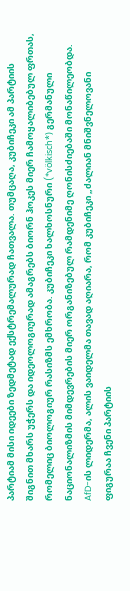პარტიამ მისი იდეები ზედმეტად ექსტრემალურად ჩათვალა. თუმცაღა, კუბიჩეკი ამ პარტიის შიგნით მხარს უჭერს და იდეოლოგიურად ამაგრებს ბიორნ ჰოკეს მიერ ჩამოყალიბებულ ფრთას, რომელიც ბიოლოგიურ რასიზმს ემხრობა. კუბიჩეკი ხალხოსნური (*völkisch*) გერმანული ნაციონალიზმის მიმდევრების მიერ ორგანიზებულ რამდენიმე ღონისძიებაში მონაწილეობდა. AfD-ის ლიდერმა, ალის ვაიდელმა თავად აღიარა, რომ კუბიჩეკი „ძალიან მნიშვნელოვანი ფიგურაა ჩვენი პარტიის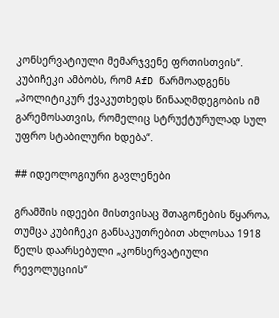კონსერვატიული მემარჯვენე ფრთისთვის“. კუბიჩეკი ამბობს, რომ AfD წარმოადგენს „პოლიტიკურ ქვაკუთხედს წინააღმდეგობის იმ გარემოსათვის, რომელიც სტრუქტურულად სულ უფრო სტაბილური ხდება“.

## იდეოლოგიური გავლენები

გრამშის იდეები მისთვისაც შთაგონების წყაროა, თუმცა კუბიჩეკი განსაკუთრებით ახლოსაა 1918 წელს დაარსებული „კონსერვატიული რევოლუციის“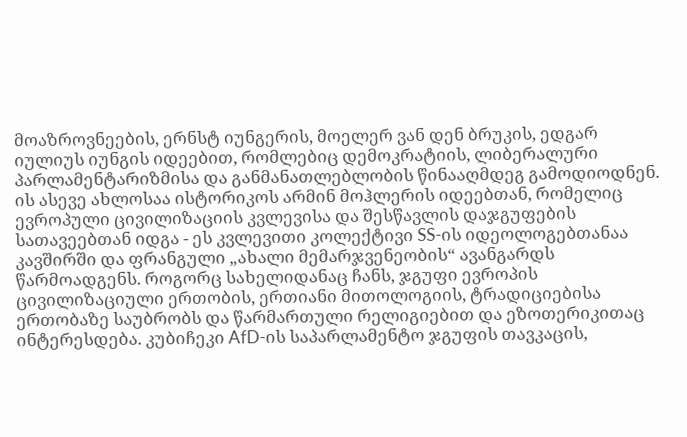მოაზროვნეების, ერნსტ იუნგერის, მოელერ ვან დენ ბრუკის, ედგარ იულიუს იუნგის იდეებით, რომლებიც დემოკრატიის, ლიბერალური პარლამენტარიზმისა და განმანათლებლობის წინააღმდეგ გამოდიოდნენ. ის ასევე ახლოსაა ისტორიკოს არმინ მოჰლერის იდეებთან, რომელიც ევროპული ცივილიზაციის კვლევისა და შესწავლის დაჯგუფების სათავეებთან იდგა - ეს კვლევითი კოლექტივი SS-ის იდეოლოგებთანაა კავშირში და ფრანგული „ახალი მემარჯვენეობის“ ავანგარდს წარმოადგენს. როგორც სახელიდანაც ჩანს, ჯგუფი ევროპის ცივილიზაციული ერთობის, ერთიანი მითოლოგიის, ტრადიციებისა ერთობაზე საუბრობს და წარმართული რელიგიებით და ეზოთერიკითაც ინტერესდება. კუბიჩეკი AfD-ის საპარლამენტო ჯგუფის თავკაცის,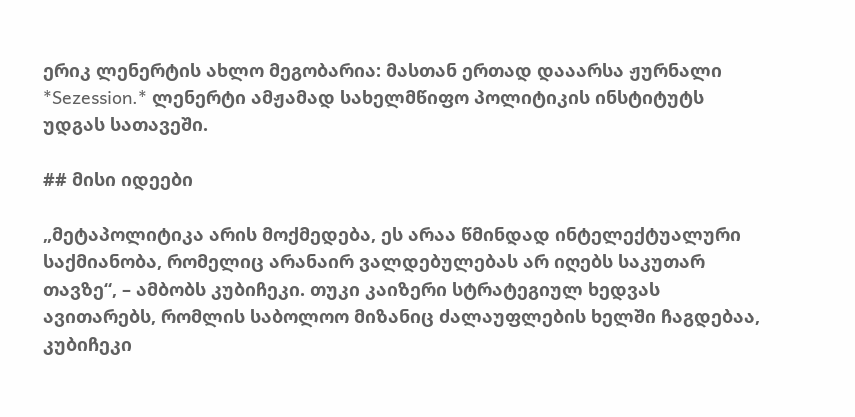ერიკ ლენერტის ახლო მეგობარია: მასთან ერთად დააარსა ჟურნალი *Sezession.* ლენერტი ამჟამად სახელმწიფო პოლიტიკის ინსტიტუტს უდგას სათავეში.

## მისი იდეები

„მეტაპოლიტიკა არის მოქმედება, ეს არაა წმინდად ინტელექტუალური საქმიანობა, რომელიც არანაირ ვალდებულებას არ იღებს საკუთარ თავზე“, – ამბობს კუბიჩეკი. თუკი კაიზერი სტრატეგიულ ხედვას ავითარებს, რომლის საბოლოო მიზანიც ძალაუფლების ხელში ჩაგდებაა, კუბიჩეკი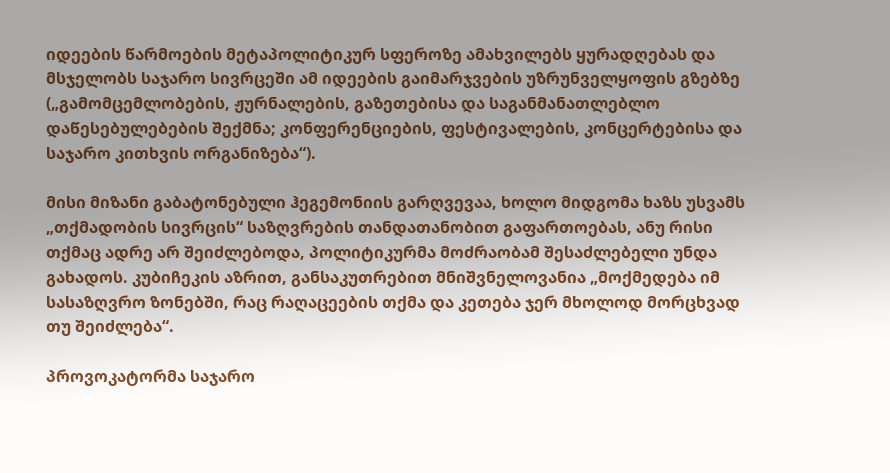იდეების წარმოების მეტაპოლიტიკურ სფეროზე ამახვილებს ყურადღებას და მსჯელობს საჯარო სივრცეში ამ იდეების გაიმარჯვების უზრუნველყოფის გზებზე („გამომცემლობების, ჟურნალების, გაზეთებისა და საგანმანათლებლო დაწესებულებების შექმნა; კონფერენციების, ფესტივალების, კონცერტებისა და საჯარო კითხვის ორგანიზება“).

მისი მიზანი გაბატონებული ჰეგემონიის გარღვევაა, ხოლო მიდგომა ხაზს უსვამს „თქმადობის სივრცის“ საზღვრების თანდათანობით გაფართოებას, ანუ რისი თქმაც ადრე არ შეიძლებოდა, პოლიტიკურმა მოძრაობამ შესაძლებელი უნდა გახადოს. კუბიჩეკის აზრით, განსაკუთრებით მნიშვნელოვანია „მოქმედება იმ სასაზღვრო ზონებში, რაც რაღაცეების თქმა და კეთება ჯერ მხოლოდ მორცხვად თუ შეიძლება“.

პროვოკატორმა საჯარო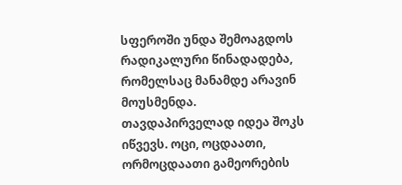სფეროში უნდა შემოაგდოს რადიკალური წინადადება, რომელსაც მანამდე არავინ მოუსმენდა. თავდაპირველად იდეა შოკს იწვევს. ოცი, ოცდაათი, ორმოცდაათი გამეორების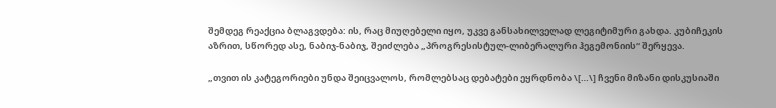შემდეგ რეაქცია ბლაგვდება: ის, რაც მიუღებელი იყო, უკვე განსახილველად ლეგიტიმური გახდა. კუბიჩეკის აზრით, სწორედ ასე, ნაბიჯ-ნაბიჯ, შეიძლება „პროგრესისტულ-ლიბერალური ჰეგემონიის“ შერყევა.

„თვით ის კატეგორიები უნდა შეიცვალოს, რომლებსაც დებატები ეყრდნობა \[…\] ჩვენი მიზანი დისკუსიაში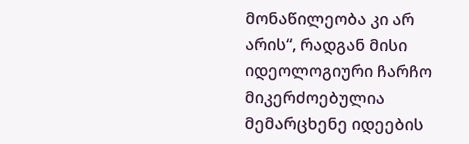მონაწილეობა კი არ არის“, რადგან მისი იდეოლოგიური ჩარჩო მიკერძოებულია მემარცხენე იდეების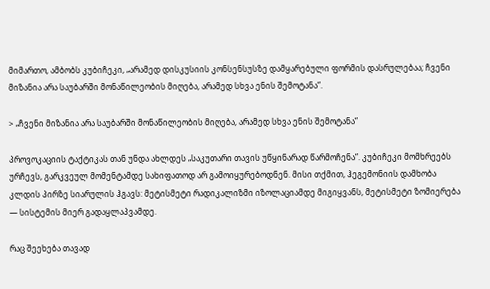მიმართო, ამბობს კუბიჩეკი, „არამედ დისკუსიის კონსენსუსზე დამყარებული ფორმის დასრულებაა; ჩვენი მიზანია არა საუბარში მონაწილეობის მიღება, არამედ სხვა ენის შემოტანა“.

> „ჩვენი მიზანია არა საუბარში მონაწილეობის მიღება, არამედ სხვა ენის შემოტანა“

პროვოკაციის ტაქტიკას თან უნდა ახლდეს „საკუთარი თავის უწყინარად წარმოჩენა“. კუბიჩეკი მომხრეებს ურჩევს, გარკვეულ მომენტამდე სახიფათოდ არ გამოიყურებოდნენ. მისი თქმით, ჰეგემონიის დამხობა კლდის პირზე სიარულის ჰგავს: მეტისმეტი რადიკალიზმი იზოლაციამდე მიგიყვანს, მეტისმეტი ზომიერება — სისტემის მიერ გადაყლაპვამდე.

რაც შეეხება თავად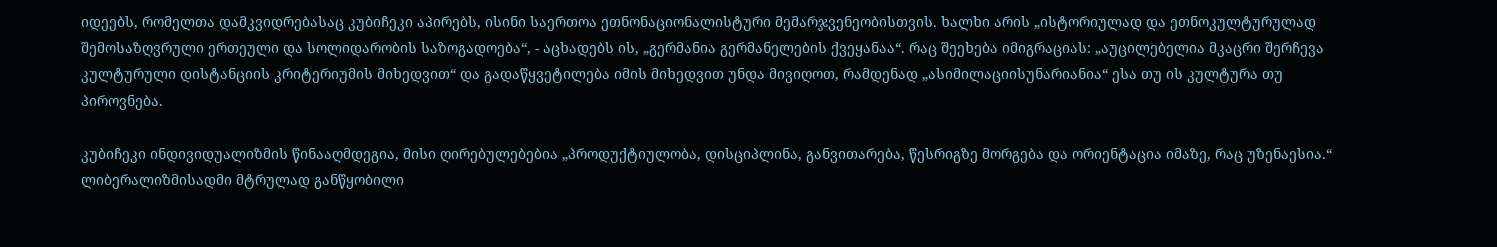იდეებს, რომელთა დამკვიდრებასაც კუბიჩეკი აპირებს, ისინი საერთოა ეთნონაციონალისტური მემარჯვენეობისთვის. ხალხი არის „ისტორიულად და ეთნოკულტურულად შემოსაზღვრული ერთეული და სოლიდარობის საზოგადოება“, - აცხადებს ის, „გერმანია გერმანელების ქვეყანაა“. რაც შეეხება იმიგრაციას: „აუცილებელია მკაცრი შერჩევა კულტურული დისტანციის კრიტერიუმის მიხედვით“ და გადაწყვეტილება იმის მიხედვით უნდა მივიღოთ, რამდენად „ასიმილაციისუნარიანია“ ესა თუ ის კულტურა თუ პიროვნება.

კუბიჩეკი ინდივიდუალიზმის წინააღმდეგია, მისი ღირებულებებია „პროდუქტიულობა, დისციპლინა, განვითარება, წესრიგზე მორგება და ორიენტაცია იმაზე, რაც უზენაესია.“ ლიბერალიზმისადმი მტრულად განწყობილი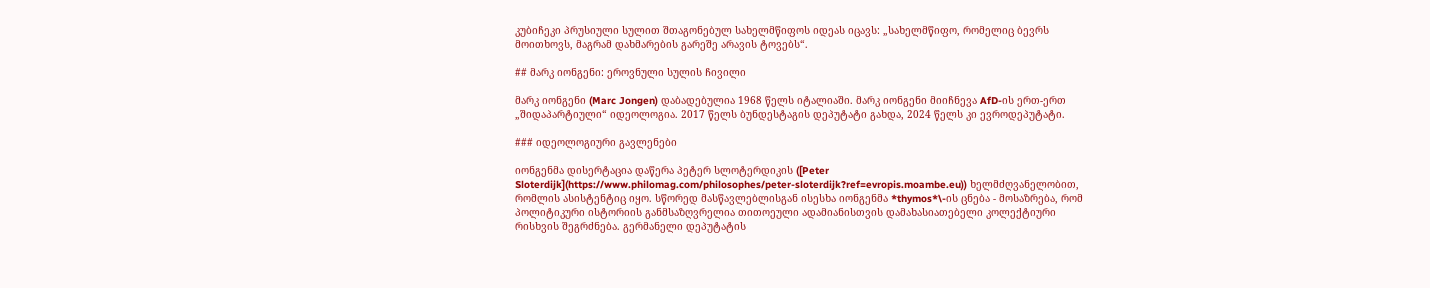კუბიჩეკი პრუსიული სულით შთაგონებულ სახელმწიფოს იდეას იცავს: „სახელმწიფო, რომელიც ბევრს მოითხოვს, მაგრამ დახმარების გარეშე არავის ტოვებს“.

## მარკ იონგენი: ეროვნული სულის ჩივილი

მარკ იონგენი (Marc Jongen) დაბადებულია 1968 წელს იტალიაში. მარკ იონგენი მიიჩნევა AfD-ის ერთ-ერთ „შიდაპარტიული“ იდეოლოგია. 2017 წელს ბუნდესტაგის დეპუტატი გახდა, 2024 წელს კი ევროდეპუტატი.

### იდეოლოგიური გავლენები

იონგენმა დისერტაცია დაწერა პეტერ სლოტერდიკის ([Peter Sloterdijk](https://www.philomag.com/philosophes/peter-sloterdijk?ref=evropis.moambe.eu)) ხელმძღვანელობით, რომლის ასისტენტიც იყო. სწორედ მასწავლებლისგან ისესხა იონგენმა *thymos*\-ის ცნება - მოსაზრება, რომ პოლიტიკური ისტორიის განმსაზღვრელია თითოეული ადამიანისთვის დამახასიათებელი კოლექტიური რისხვის შეგრძნება. გერმანელი დეპუტატის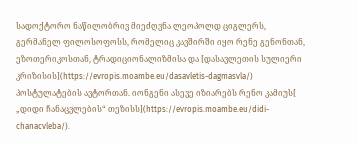სადოქტორო ნაწილობრივ მიეძღვნა ლეოპოლდ ციგლერს, გერმანელ ფილოსოფოსს, რომელიც კავშირში იყო რენე გენონთან, ეზოთერიკოსთან, ტრადიციონალიზმისა და [დასავლეთის სულიერი კრიზისის](https://evropis.moambe.eu/dasavletis-dagmasvla/) პოსტულატების ავტორთან. იონგენი ასევე იზიარებს რენო კამიუს[ „დიდი ჩანაცვლების“ თეზისს](https://evropis.moambe.eu/didi-chanacvleba/).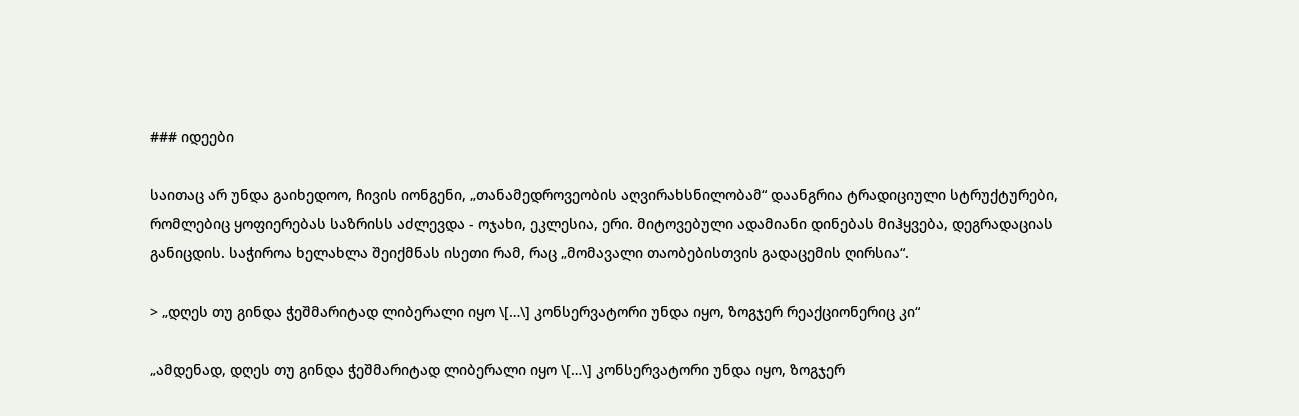### იდეები

საითაც არ უნდა გაიხედოო, ჩივის იონგენი, „თანამედროვეობის აღვირახსნილობამ“ დაანგრია ტრადიციული სტრუქტურები, რომლებიც ყოფიერებას საზრისს აძლევდა - ოჯახი, ეკლესია, ერი. მიტოვებული ადამიანი დინებას მიჰყვება, დეგრადაციას განიცდის. საჭიროა ხელახლა შეიქმნას ისეთი რამ, რაც „მომავალი თაობებისთვის გადაცემის ღირსია“.

> „დღეს თუ გინდა ჭეშმარიტად ლიბერალი იყო \[…\] კონსერვატორი უნდა იყო, ზოგჯერ რეაქციონერიც კი“

„ამდენად, დღეს თუ გინდა ჭეშმარიტად ლიბერალი იყო \[…\] კონსერვატორი უნდა იყო, ზოგჯერ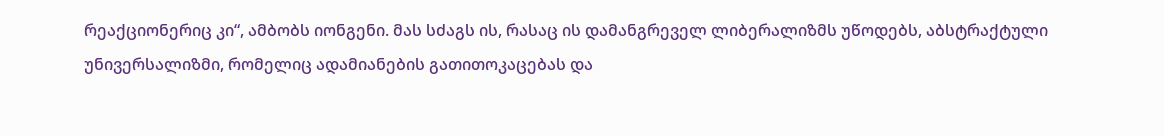რეაქციონერიც კი“, ამბობს იონგენი. მას სძაგს ის, რასაც ის დამანგრეველ ლიბერალიზმს უწოდებს, აბსტრაქტული უნივერსალიზმი, რომელიც ადამიანების გათითოკაცებას და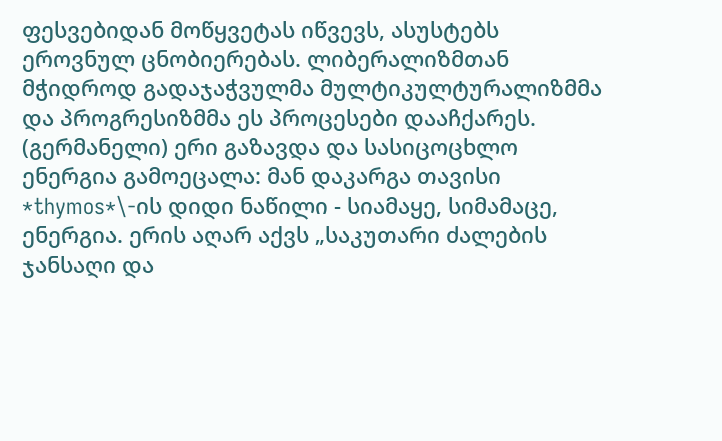ფესვებიდან მოწყვეტას იწვევს, ასუსტებს ეროვნულ ცნობიერებას. ლიბერალიზმთან მჭიდროდ გადაჯაჭვულმა მულტიკულტურალიზმმა და პროგრესიზმმა ეს პროცესები დააჩქარეს. (გერმანელი) ერი გაზავდა და სასიცოცხლო ენერგია გამოეცალა: მან დაკარგა თავისი *thymos*\-ის დიდი ნაწილი - სიამაყე, სიმამაცე, ენერგია. ერის აღარ აქვს „საკუთარი ძალების ჯანსაღი და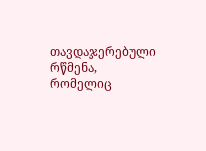თავდაჯერებული რწმენა, რომელიც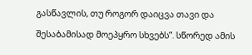გასწავლის, თუ როგორ დაიცვა თავი და შესაბამისად მოეპყრო სხვებს“. სწორედ ამის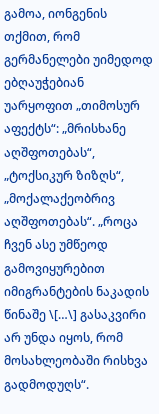გამოა, იონგენის თქმით, რომ გერმანელები უიმედოდ ებღაუჭებიან უარყოფით „თიმოსურ აფექტს“: „მრისხანე აღშფოთებას“, „ტოქსიკურ ზიზღს“, „მოქალაქეობრივ აღშფოთებას“. „როცა ჩვენ ასე უმწეოდ გამოვიყურებით იმიგრანტების ნაკადის წინაშე \[…\] გასაკვირი არ უნდა იყოს, რომ მოსახლეობაში რისხვა გადმოდუღს“.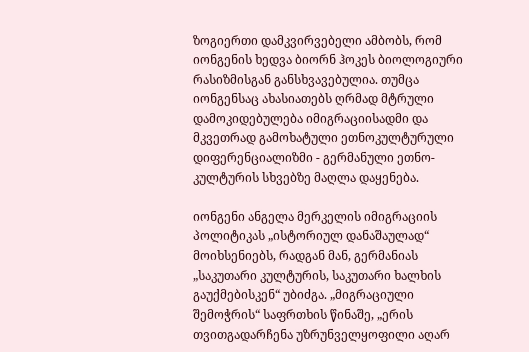ზოგიერთი დამკვირვებელი ამბობს, რომ იონგენის ხედვა ბიორნ ჰოკეს ბიოლოგიური რასიზმისგან განსხვავებულია. თუმცა იონგენსაც ახასიათებს ღრმად მტრული დამოკიდებულება იმიგრაციისადმი და მკვეთრად გამოხატული ეთნოკულტურული დიფერენციალიზმი - გერმანული ეთნო-კულტურის სხვებზე მაღლა დაყენება.

იონგენი ანგელა მერკელის იმიგრაციის პოლიტიკას „ისტორიულ დანაშაულად“ მოიხსენიებს, რადგან მან, გერმანიას „საკუთარი კულტურის, საკუთარი ხალხის გაუქმებისკენ“ უბიძგა. „მიგრაციული შემოჭრის“ საფრთხის წინაშე, „ერის თვითგადარჩენა უზრუნველყოფილი აღარ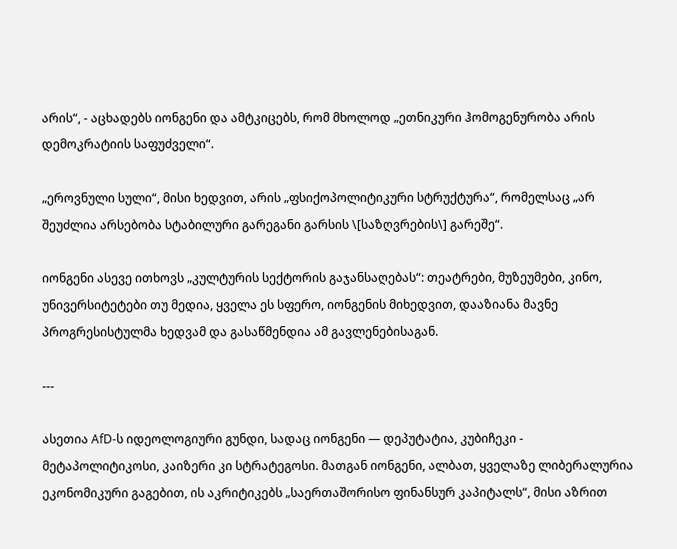არის“, - აცხადებს იონგენი და ამტკიცებს, რომ მხოლოდ „ეთნიკური ჰომოგენურობა არის დემოკრატიის საფუძველი“.

„ეროვნული სული“, მისი ხედვით, არის „ფსიქოპოლიტიკური სტრუქტურა“, რომელსაც „არ შეუძლია არსებობა სტაბილური გარეგანი გარსის \[საზღვრების\] გარეშე“.

იონგენი ასევე ითხოვს „კულტურის სექტორის გაჯანსაღებას“: თეატრები, მუზეუმები, კინო, უნივერსიტეტები თუ მედია, ყველა ეს სფერო, იონგენის მიხედვით, დააზიანა მავნე პროგრესისტულმა ხედვამ და გასაწმენდია ამ გავლენებისაგან.

---

ასეთია AfD-ს იდეოლოგიური გუნდი, სადაც იონგენი — დეპუტატია, კუბიჩეკი - მეტაპოლიტიკოსი, კაიზერი კი სტრატეგოსი. მათგან იონგენი, ალბათ, ყველაზე ლიბერალურია ეკონომიკური გაგებით, ის აკრიტიკებს „საერთაშორისო ფინანსურ კაპიტალს“, მისი აზრით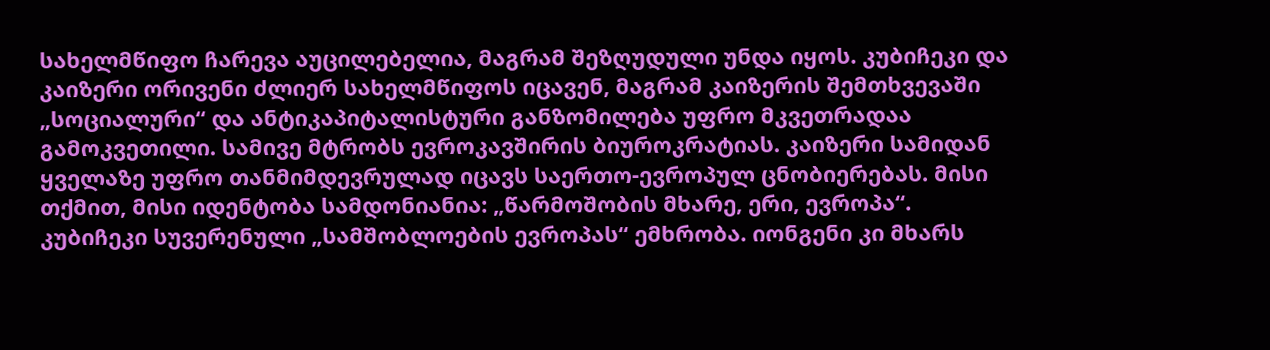სახელმწიფო ჩარევა აუცილებელია, მაგრამ შეზღუდული უნდა იყოს. კუბიჩეკი და კაიზერი ორივენი ძლიერ სახელმწიფოს იცავენ, მაგრამ კაიზერის შემთხვევაში „სოციალური“ და ანტიკაპიტალისტური განზომილება უფრო მკვეთრადაა გამოკვეთილი. სამივე მტრობს ევროკავშირის ბიუროკრატიას. კაიზერი სამიდან ყველაზე უფრო თანმიმდევრულად იცავს საერთო-ევროპულ ცნობიერებას. მისი თქმით, მისი იდენტობა სამდონიანია: „წარმოშობის მხარე, ერი, ევროპა“. კუბიჩეკი სუვერენული „სამშობლოების ევროპას“ ემხრობა. იონგენი კი მხარს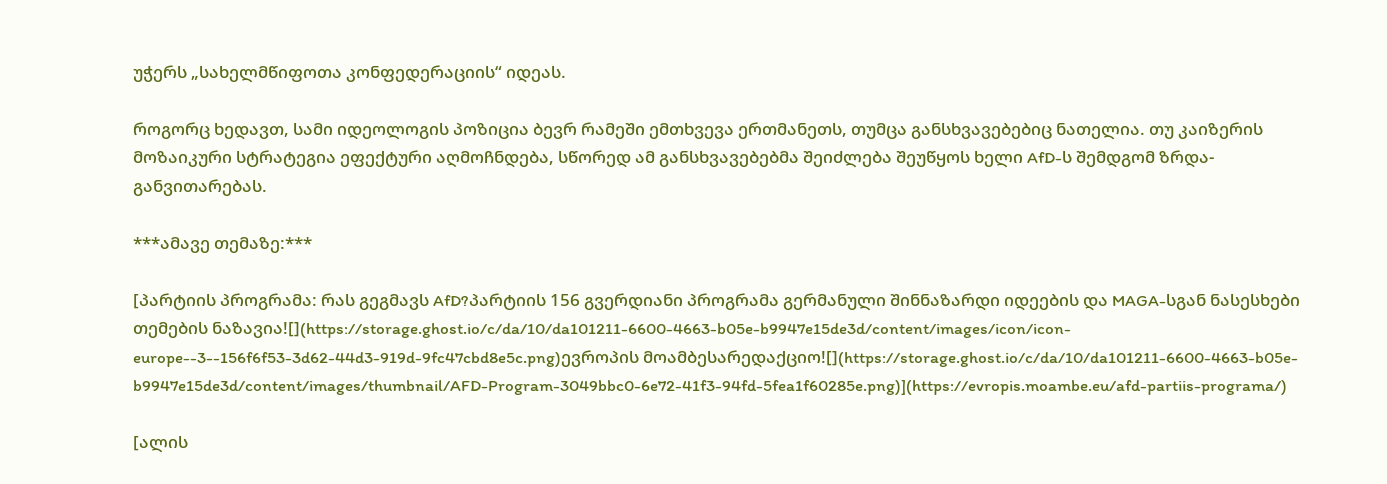უჭერს „სახელმწიფოთა კონფედერაციის“ იდეას.

როგორც ხედავთ, სამი იდეოლოგის პოზიცია ბევრ რამეში ემთხვევა ერთმანეთს, თუმცა განსხვავებებიც ნათელია. თუ კაიზერის მოზაიკური სტრატეგია ეფექტური აღმოჩნდება, სწორედ ამ განსხვავებებმა შეიძლება შეუწყოს ხელი AfD-ს შემდგომ ზრდა-განვითარებას.

***ამავე თემაზე:***

[პარტიის პროგრამა: რას გეგმავს AfD?პარტიის 156 გვერდიანი პროგრამა გერმანული შინნაზარდი იდეების და MAGA-სგან ნასესხები თემების ნაზავია![](https://storage.ghost.io/c/da/10/da101211-6600-4663-b05e-b9947e15de3d/content/images/icon/icon-europe--3--156f6f53-3d62-44d3-919d-9fc47cbd8e5c.png)ევროპის მოამბესარედაქციო![](https://storage.ghost.io/c/da/10/da101211-6600-4663-b05e-b9947e15de3d/content/images/thumbnail/AFD-Program-3049bbc0-6e72-41f3-94fd-5fea1f60285e.png)](https://evropis.moambe.eu/afd-partiis-programa/)

[ალის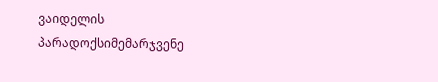ვაიდელის პარადოქსიმემარჯვენე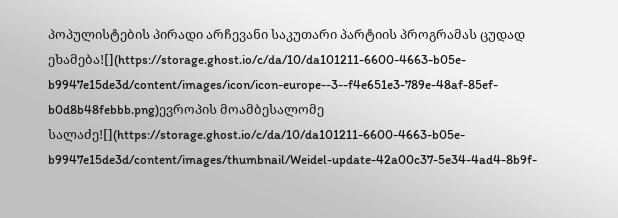პოპულისტების პირადი არჩევანი საკუთარი პარტიის პროგრამას ცუდად ეხამება![](https://storage.ghost.io/c/da/10/da101211-6600-4663-b05e-b9947e15de3d/content/images/icon/icon-europe--3--f4e651e3-789e-48af-85ef-b0d8b48febbb.png)ევროპის მოამბესალომე სალაძე![](https://storage.ghost.io/c/da/10/da101211-6600-4663-b05e-b9947e15de3d/content/images/thumbnail/Weidel-update-42a00c37-5e34-4ad4-8b9f-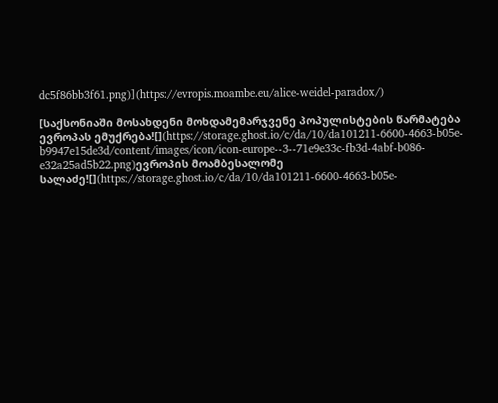dc5f86bb3f61.png)](https://evropis.moambe.eu/alice-weidel-paradox/)

[საქსონიაში მოსახდენი მოხდამემარჯვენე პოპულისტების წარმატება ევროპას ემუქრება![](https://storage.ghost.io/c/da/10/da101211-6600-4663-b05e-b9947e15de3d/content/images/icon/icon-europe--3--71e9e33c-fb3d-4abf-b086-e32a25ad5b22.png)ევროპის მოამბესალომე სალაძე![](https://storage.ghost.io/c/da/10/da101211-6600-4663-b05e-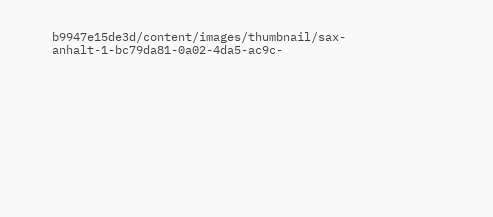b9947e15de3d/content/images/thumbnail/sax-anhalt-1-bc79da81-0a02-4da5-ac9c-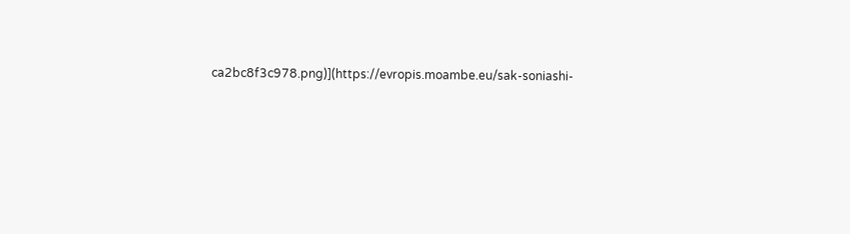ca2bc8f3c978.png)](https://evropis.moambe.eu/sak-soniashi-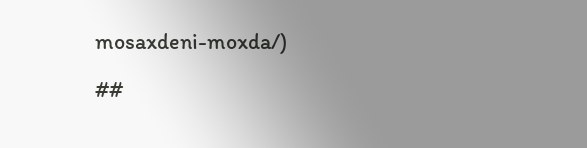mosaxdeni-moxda/)

##